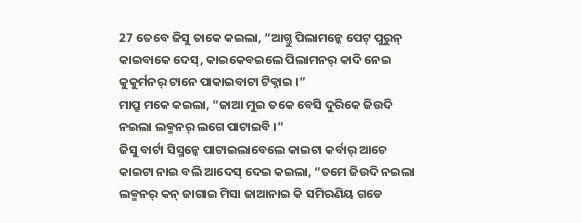27 ତେବେ ଜିସୁ ତାକେ କଇଲା, “ଆଗ୍ତୁ ପିଲାମନ୍କେ ପେଟ୍ ପୁରୁନ୍ କାଇବାକେ ଦେସ୍, କାଇକେବଇଲେ ପିଲାମନର୍ କାଦି ନେଇ କୁକୁର୍ମନର୍ ଟାନେ ପାକାଇବାଟା ଟିକ୍ନାଇ ।”
ମାପ୍ରୁ ମକେ କଇଲା, “ଜାଆ ମୁଇ ତକେ ବେସି ଦୁରିକେ ଜିଉଦି ନଇଲା ଲକ୍ମନର୍ ଲଗେ ପାଟାଇବି ।”
ଜିସୁ ବାର୍ଟା ସିସ୍ମନ୍କେ ପାଟାଇଲାବେଲେ କାଇଟା କର୍ବାର୍ ଆଚେ କାଇଟା ନାଇ ବଲି ଆଦେସ୍ ଦେଇ କଇଲା, “ତମେ ଜିଉଦି ନଇଲା ଲକ୍ମନର୍ କନ୍ ଜାଗାଇ ମିସା ଜାଆନାଇ କି ସମିରଣିୟ ଗଡେ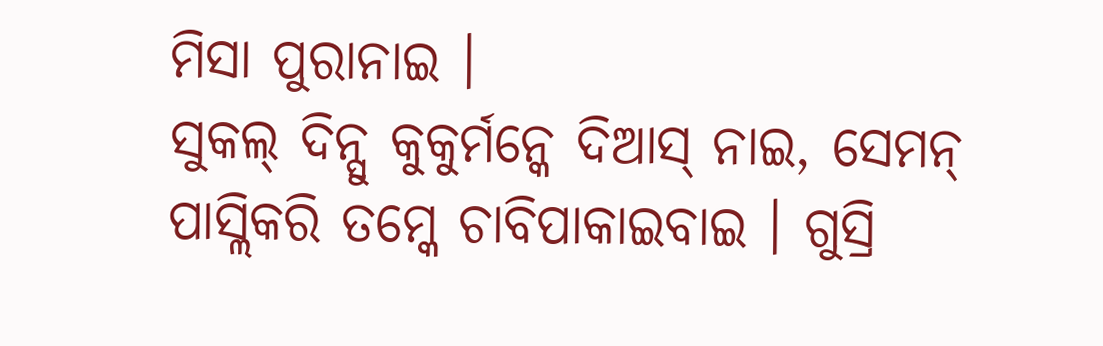ମିସା ପୁରାନାଇ ।
ସୁକଲ୍ ଦିନ୍ସୁ କୁକୁର୍ମନ୍କେ ଦିଆସ୍ ନାଇ, ସେମନ୍ ପାସ୍ଲିକରି ତମ୍କେ ଚାବିପାକାଇବାଇ । ଗୁସ୍ରି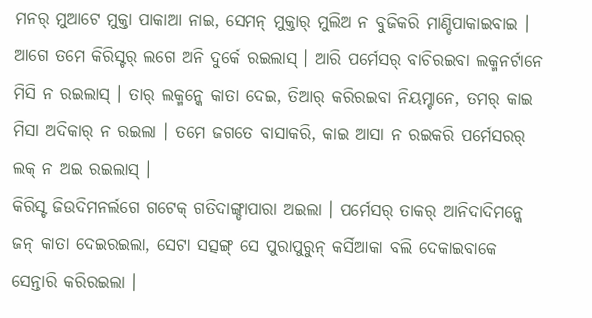ମନର୍ ମୁଆଟେ ମୁକ୍ତା ପାକାଆ ନାଇ, ସେମନ୍ ମୁକ୍ତାର୍ ମୁଲିଅ ନ ବୁଜିକରି ମାଣ୍ଡିପାକାଇବାଇ ।
ଆଗେ ତମେ କିରିସ୍ଟର୍ ଲଗେ ଅନି ଦୁର୍କେ ରଇଲାସ୍ । ଆରି ପର୍ମେସର୍ ବାଚିରଇବା ଲକ୍ମନର୍ଟାନେ ମିସି ନ ରଇଲାସ୍ । ତାର୍ ଲକ୍ମନ୍କେ କାତା ଦେଇ, ତିଆର୍ କରିରଇବା ନିୟମ୍ଟାନେ, ତମର୍ କାଇ ମିସା ଅଦିକାର୍ ନ ରଇଲା । ତମେ ଜଗତେ ବାସାକରି, କାଇ ଆସା ନ ରଇକରି ପର୍ମେସରର୍ ଲକ୍ ନ ଅଇ ରଇଲାସ୍ ।
କିରିସ୍ଟ ଜିଉଦିମନର୍ଲଗେ ଗଟେକ୍ ଗତିଦାଙ୍ଗ୍ଡାପାରା ଅଇଲା । ପର୍ମେସର୍ ତାକର୍ ଆନିଦାଦିମନ୍କେ ଜନ୍ କାତା ଦେଇରଇଲା, ସେଟା ସତ୍ସଙ୍ଗ୍ ସେ ପୁରାପୁରୁନ୍ କର୍ସିଆକା ବଲି ଦେକାଇବାକେ ସେନ୍ତାରି କରିରଇଲା ।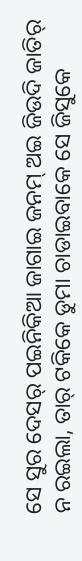ସେ ସୁର ଦେସର୍ ପଇନିକିଆ ଜାଗାଇ ଜନମ୍ ଅଇ ଜିଉଦି ଜାତିର୍ ନ ରଇଲା, ତାର୍ ଟକିକେ ଡୁମା ଚାଡାଇବାକେ ସେ ଜିସୁକେ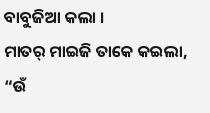ବାବୁଜିଆ କଲା ।
ମାତର୍ ମାଇଜି ତାକେ କଇଲା, “ଉଁ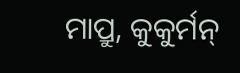ମାପ୍ରୁ, କୁକୁର୍ମନ୍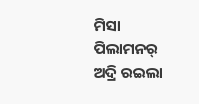ମିସା ପିଲାମନର୍ ଅଦ୍ରି ରଇଲା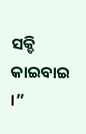ସକ୍ଡି କାଇବାଇ ।”